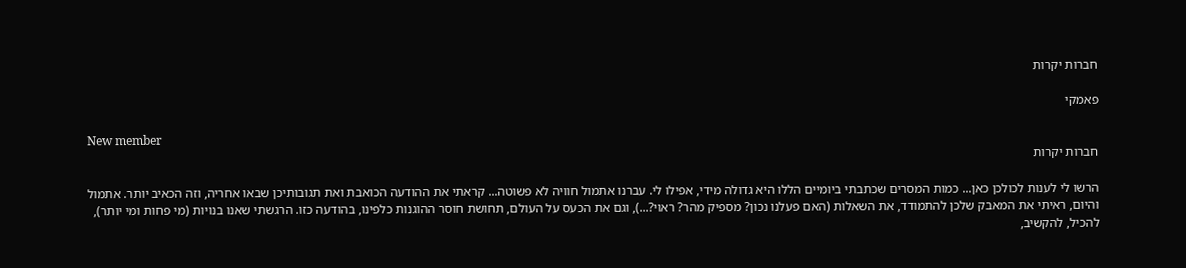חברות יקרות

פאמקי

New member
חברות יקרות

הרשו לי לענות לכולכן כאן... כמות המסרים שכתבתי ביומיים הללו היא גדולה מידי, אפילו לי. עברנו אתמול חוויה לא פשוטה... קראתי את ההודעה הכואבת ואת תגובותיכן שבאו אחריה, וזה הכאיב יותר. אתמול והיום, ראיתי את המאבק שלכן להתמודד, את השאלות (האם פעלנו נכון? מספיק מהר? ראוי?...), וגם את הכעס על העולם, תחושת חוסר ההוגנות כלפינו, בהודעה כזו. הרגשתי שאנו בנויות (מי פחות ומי יותר), להכיל, להקשיב,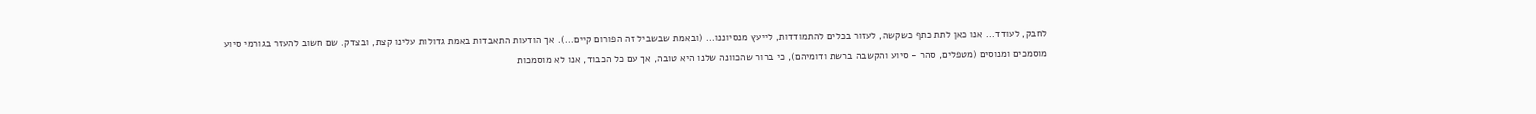לחבק, לעודד... אנו כאן לתת כתף כשקשה, לעזור בכלים להתמודדות, לייעץ מנסיוננו... (ובאמת שבשביל זה הפורום קיים...). אך הודעות התאבדות באמת גדולות עלינו קצת, ובצדק. שם חשוב להעזר בגורמי סיוע מוסמכים ומנוסים (מטפלים, סהר - סיוע והקשבה ברשת ודומיהם), כי ברור שהכוונה שלנו היא טובה, אך עם כל הכבוד, אנו לא מוסמכות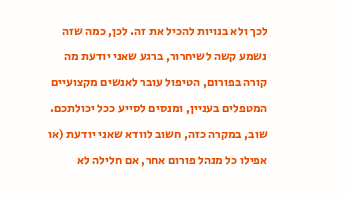לכך ולא בנויות להכיל את זה. לכן, כמה שזה נשמע קשה לשיחרור, ברגע שאני יודעת מה קורה בפורום, הטיפול עובר לאנשים מקצועיים המטפלים בעניין, ומנסים לסייע ככל יכולתכם. שוב, במקרה כזה, חשוב לוודא שאני יודעת (או אפילו כל מנהל פורום אחר, אם חלילה לא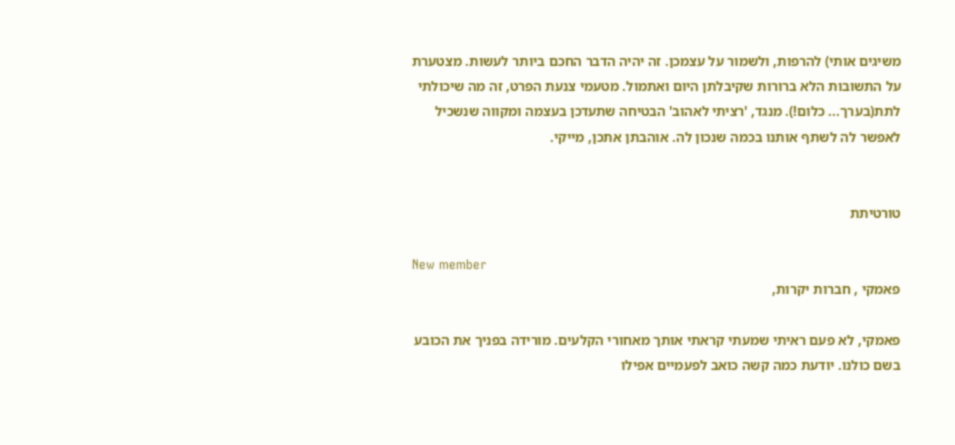משיגים אותי) להרפות, ולשמור על עצמכן. זה יהיה הדבר החכם ביותר לעשות. מצטערת על התשובות הלא ברורות שקיבלתן היום ואתמול. מטעמי צנעת הפרט, זה מה שיכולתי לתת(בערך... כלום!). מנגד, 'רציתי לאהוב' הבטיחה שתעדכן בעצמה ומקווה שנשכיל לאפשר לה לשתף אותנו בכמה שנכון לה. אוהבתן אתכן, מייקי.


טורטיתת

New member
פאמקי , חברות יקרות,

פאמקי, לא פעם ראיתי שמעתי קראתי אותך מאחורי הקלעים. מורידה בפניך את הכובע
בשם כולנו. יודעת כמה קשה כואב לפעמיים אפילו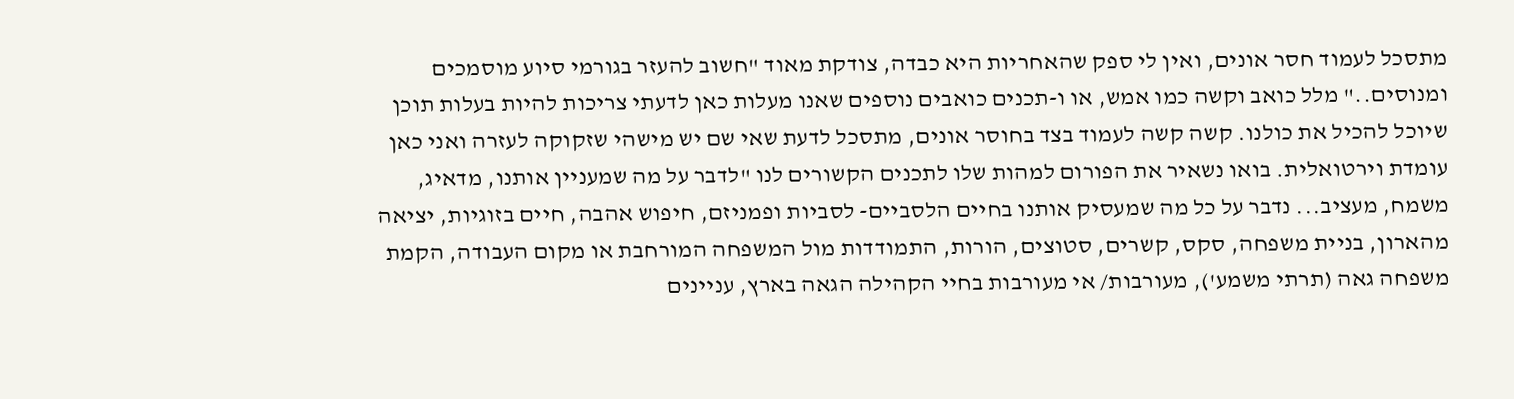מתסכל לעמוד חסר אונים, ואין לי ספק שהאחריות היא כבדה, צודקת מאוד "חשוב להעזר בגורמי סיוע מוסמכים ומנוסים.." מלל כואב וקשה כמו אמש, או ו-תכנים כואבים נוספים שאנו מעלות כאן לדעתי צריכות להיות בעלות תוכן שיוכל להכיל את כולנו. קשה קשה לעמוד בצד בחוסר אונים, מתסכל לדעת שאי שם יש מישהי שזקוקה לעזרה ואני כאן עומדת וירטואלית. בואו נשאיר את הפורום למהות שלו לתכנים הקשורים לנו "לדבר על מה שמעניין אותנו, מדאיג, משמח, מעציב... נדבר על כל מה שמעסיק אותנו בחיים הלסביים- לסביות ופמניזם, חיפוש אהבה, חיים בזוגיות, יציאה מהארון, בניית משפחה, סקס, קשרים, סטוצים, הורות, התמודדות מול המשפחה המורחבת או מקום העבודה, הקמת משפחה גאה (תרתי משמע'), מעורבות/ אי מעורבות בחיי הקהילה הגאה בארץ, עניינים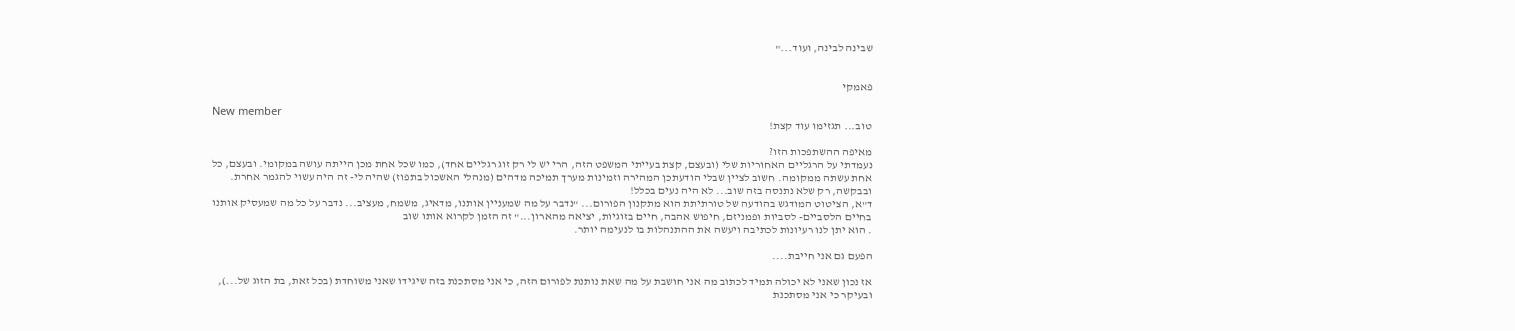שבינה לבינה, ועוד..."


פאמקי

New member
טוב... תגזימו עוד קצת!

מאיפה ההשתפכות הזו?
נעמדתי על הרגליים האחוריות שלי (ובעצם, קצת בעייתי המשפט הזה, הרי יש לי רק זוג רגליים אחד), כמו שכל אחת מכן הייתה עושה במקומי. ובעצם, כל אחת עשתה ממקומה. חשוב לציין שבלי הודעתכן המהירה וזמינות מערך תמיכה מדהים (מנהלי האשכול בתפוז) שהיה לי- זה היה עשוי להגמר אחרת. ובבקשה, רק שלא נתנסה בזה שוב... לא היה נעים בכלל!
ד"א, הציטוט המודגש בהודעה של טורתיתת הוא מתקנון הפורום... "נדבר על מה שמעניין אותנו, מדאיג, משמח, מעציב... נדבר על כל מה שמעסיק אותנו בחיים הלסביים- לסביות ופמניזם, חיפוש אהבה, חיים בזוגיות, יציאה מהארון..." זה הזמן לקרוא אותו שוב
. הוא יתן לנו רעיונות לכתיבה ויעשה את ההתנהלות בו לנעימה יותר.

הפעם גם אני חייבת....

אז נכון שאני לא יכולה תמיד לכתוב מה אני חושבת על מה שאת נותנת לפורום הזה, כי אני מסתכנת בזה שיגידו שאני משוחדת (בכל זאת, בת הזוג של...), ובעיקר כי אני מסתכנת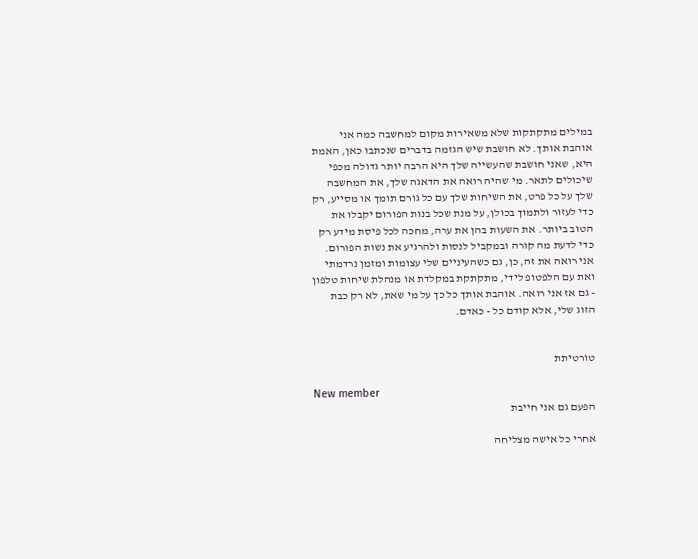במילים מתקתקות שלא משאירות מקום למחשבה כמה אני אוהבת אותך. לא חושבת שיש הגזמה בדברים שנכתבו כאן, האמת היא, שאני חושבת שהעשייה שלך היא הרבה יותר גדולה מכפי שיכולים לתאר. מי שהיה רואה את הדאגה שלך, את המחשבה שלך על כל פרט, את השיחות שלך עם כל גורם תומך או מסייע, רק כדי לעזור ולתמוך בכולן, על מנת שכל בנות הפורום יקבלו את הטוב ביותר. את השעות בהן את ערה, מחכה לכל פיסת מידע רק כדי לדעת מה קורה ובמקביל לנסות ולהרגיע את נשות הפורום. אני רואה את זה, כן, גם כשהעיניים שלי עצומות ומזמן נרדמתי ואת עם הלפטופ לידי, מתקתקת במקלדת או מנהלת שיחות טלפון - גם אז אני רואה. אוהבת אותך כל כך על מי שאת, לא רק כבת הזוג שלי, אלא קודם כל - כאדם.


טורטיתת

New member
הפעם גם אני חייבת

אחרי כל אישה מצליחה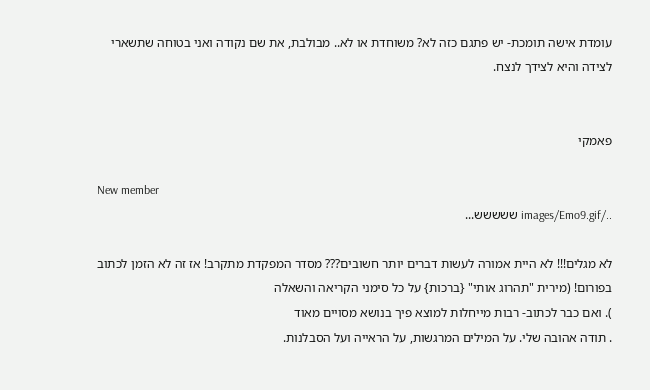עומדת אישה תומכת- יש פתגם כזה לא? משוחדת או לא.. מבולבת, את שם נקודה ואני בטוחה שתשארי לצידה והיא לצידך לנצח.


פאמקי

New member
../images/Emo9.gif ששששש...

לא מגלים!!! לא היית אמורה לעשות דברים יותר חשובים??? מסדר המפקדת מתקרב! אז זה לא הזמן לכתוב בפורום! (מירית "תהרוג אותי" {ברכות} על כל סימני הקריאה והשאלה
). ואם כבר לכתוב- רבות מייחלות למוצא פיך בנושא מסויים מאוד
. תודה אהובה שלי. על המילים המרגשות, על הראייה ועל הסבלנות.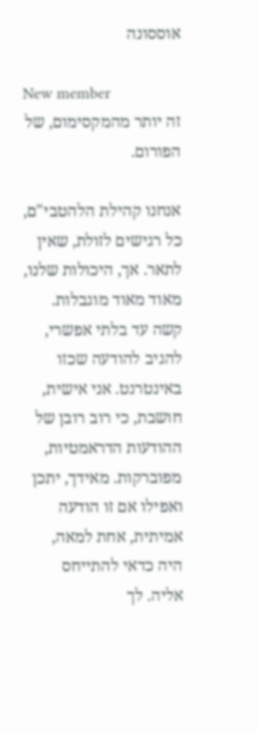אוססונה

New member
זה יותר מהמקסימום, של הפורום.

אנחנו קהילת הלהטבי"ם, כל רגישים לזולת, שאין לתאר. אך, היכולות שלנו, מאוד מאוד מוגבלות. קשה עד בלתי אפשרי, להגיב להודעה שכזו באינטרנט. אני אישית, חושבת, כי רוב רובן של ההודעות הדראמטיות, מפוברקות. מאידך, יתכן ואפילו אם זו הודעה אמיתית, אחת למאה, היה כדאי להתייחס אליה. לך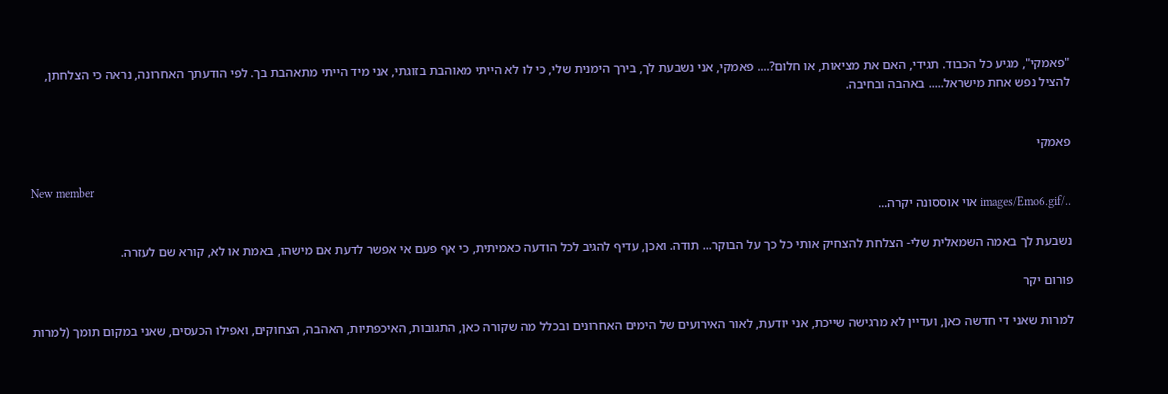"פאמקי", מגיע כל הכבוד. תגידי, האם את מציאות, או חלום?.... פאמקי, אני נשבעת לך, בירך הימנית שלי, כי לו לא הייתי מאוהבת בזוגתי, אני מיד הייתי מתאהבת בך. לפי הודעתך האחרונה, נראה כי הצלחתן, להציל נפש אחת מישראל..... באהבה ובחיבה.


פאמקי

New member
../images/Emo6.gif אוי אוססונה יקרה...

נשבעת לך באמה השמאלית שלי- הצלחת להצחיק אותי כל כך על הבוקר... תודה. ואכן, עדיף להגיב לכל הודעה כאמיתית, כי אף פעם אי אפשר לדעת אם מישהו, באמת או לא, קורא שם לעזרה.

פורום יקר

למרות שאני די חדשה כאן, ועדיין לא מרגישה שייכת, אני יודעת, לאור האירועים של הימים האחרונים ובכלל מה שקורה כאן, התגובות, האיכפתיות, האהבה, הצחוקים, ואפילו הכעסים, שאני במקום תומך (למרות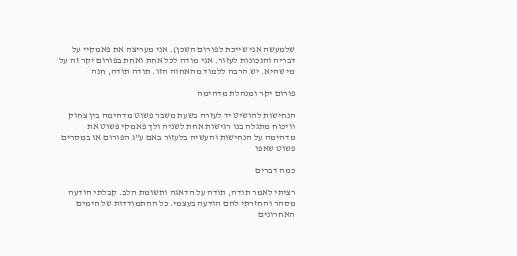שלמעשה אני שייכת לפורום השכן). אני מעריצה את פאמקיי על דבריה והנכונות לעזור. אני מודה לכל אחת ואחת בפורום יקר זה על מי שהיא. יש הרבה ללמוד מהאחוה הזו. תודה תודה, חנה

פורום יקר ומנהלת מדהימה

הנחישות להושיט יד לעזרה בשעת משבר פשוט מדהימה בין צחוק וויכוח מתגלה בנו רגישות אחת לשניה ולך פאמקי פשוט את מדהימה על הנחישות והעשיה בלעזור באם ע"ג הפורום או במסרים פשוט שאפו

כמה דברים

רציתי לאמר תודה, תודה על הדאגה ותשומת הלב. קבלתי הודעה מסהר והחזרתי להם הודעה בעצמי. כל ההתמודדות של הימים האחרונים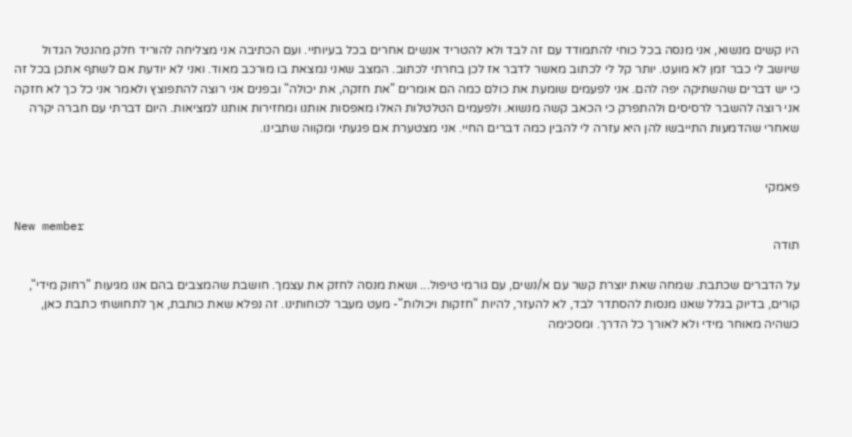היו קשים מנשוא, אני מנסה בכל כוחי להתמודד עם זה לבד ולא להטריד אנשים אחרים בכל בעיותיי. ועם הכתיבה אני מצליחה להוריד חלק מהנטל הגדול שיושב לי כבר זמן לא מועט. יותר קל לי לכתוב מאשר לדבר אז לכן בחרתי לכתוב. המצב שאני נמצאת בו מורכב מאוד. ואני לא יודעת אם לשתף אתכן בכל זה כי יש דברים שהשתיקה יפה להם. אני לפעמים שומעת את כולם כמה הם אומרים "את חזקה, את יכולה" ובפנים אני רוצה להתפוצץ ולאמר אני כל כך לא חזקה אני רוצה להשבר לרסיסים ולהתפרק כי הכאב קשה מנשוא. ולפעמים הטלטלות האלו מאפסות אותנו ומחזירות אותנו למציאות. היום דברתי עם חברה יקרה שאחרי שהדמעות התייבשו להן היא עזרה לי להבין כמה דברים החיי. אני מצטערת אם פגעתי ומקווה שתבינו.


פאמקי

New member
תודה

על הדברים שכתבת. שמחה שאת יוצרת קשר עם א/נשים, עם גורמי טיפול... ושאת מנסה לחזק את עצמך. חושבת שהמצבים בהם אנו מגיעות "רחוק מידי", קורים, בדיוק בגלל שאנו מנסות להסתדר לבד, לא להעזר, להיות "חזקות ויכולות"- מעט מעבר לכוחותינו. זה נפלא שאת כותבת, אך לתחושתי כתבת כאן, כשהיה מאוחר מידי ולא לאורך כל הדרך. ומסכימה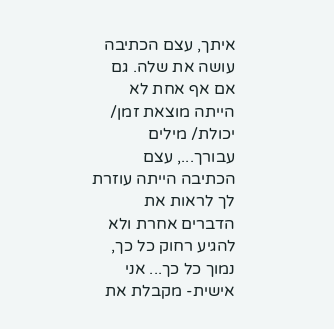איתך, עצם הכתיבה עושה את שלה. גם אם אף אחת לא הייתה מוצאת זמן/ יכולת/ מילים עבורך..., עצם הכתיבה הייתה עוזרת לך לראות את הדברים אחרת ולא להגיע רחוק כל כך, נמוך כל כך... אני אישית- מקבלת את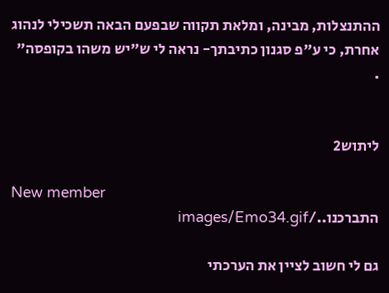ההתנצלות, מבינה, ומלאת תקווה שבפעם הבאה תשכילי לנהוג אחרת, כי ע"פ סגנון כתיבתך- נראה לי ש"יש משהו בקופסה"
.


ליתוש2

New member
התברכנו../images/Emo34.gif

גם לי חשוב לציין את הערכתי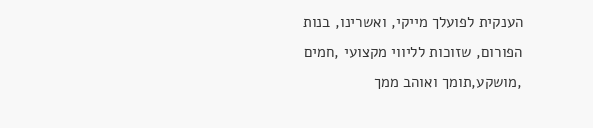הענקית לפועלך מייקי, ואשרינו, בנות הפורום, שזוכות לליווי מקצועי ,חמים ,מושקע,תומך ואוהב ממך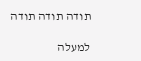תודה תודה תודה

למעלה